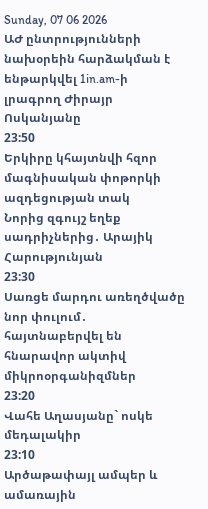Sunday, 07 06 2026
ԱԺ ընտրությունների նախօրեին հարձակման է ենթարկվել 1in.am-ի լրագրող Ժիրայր Ոսկանյանը
23:50
Երկիրը կհայտնվի հզոր մագնիսական փոթորկի ազդեցության տակ
Նորից զգույշ եղեք սադրիչներից․ Արայիկ Հարությունյան
23:30
Սառցե մարդու առեղծվածը նոր փուլում․ հայտնաբերվել են հնարավոր ակտիվ միկրոօրգանիզմներ
23:20
Վահե Աղասյանը` ոսկե մեդալակիր
23:10
Արծաթափայլ ամպեր և ամառային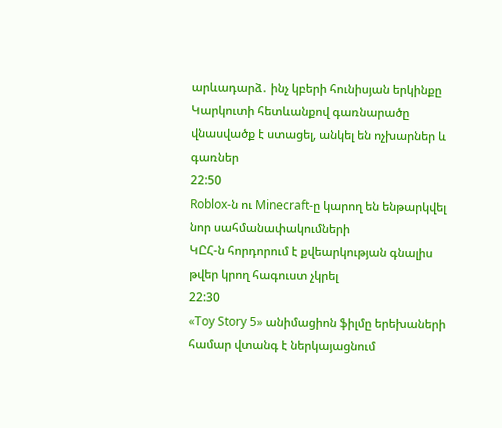արևադարձ․ ինչ կբերի հունիսյան երկինքը
Կարկուտի հետևանքով գառնարածը վնասվածք է ստացել, անկել են ոչխարներ և գառներ
22:50
Roblox-ն ու Minecraft-ը կարող են ենթարկվել նոր սահմանափակումների
ԿԸՀ-ն հորդորում է քվեարկության գնալիս թվեր կրող հագուստ չկրել
22:30
«Toy Story 5» անիմացիոն ֆիլմը երեխաների համար վտանգ է ներկայացնում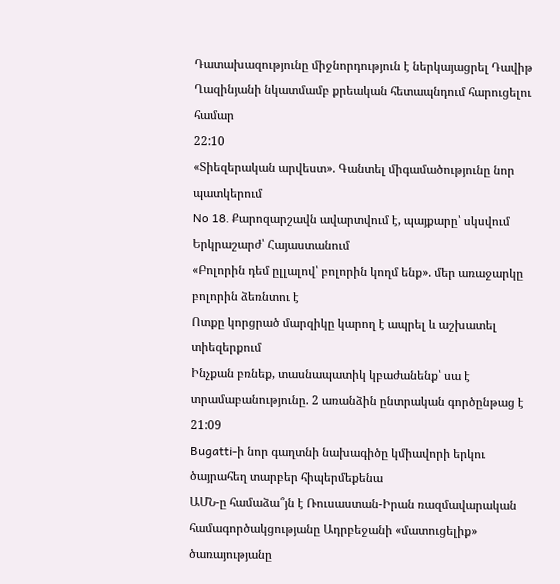Դատախազությունը միջնորդություն է ներկայացրել Դավիթ Ղազինյանի նկատմամբ քրեական հետապնդում հարուցելու համար
22:10
«Տիեզերական արվեստ». Գանտել միգամածությունը նոր պատկերում
No 18․ Քարոզարշավն ավարտվում է, պայքարը՝ սկսվում
Երկրաշարժ՝ Հայաստանում
«Բոլորին դեմ ըլլալով՝ բոլորին կողմ ենք». մեր առաջարկը բոլորին ձեռնտու է
Ոտքը կորցրած մարզիկը կարող է ապրել և աշխատել տիեզերքում
Ինչքան բռնեք, տասնապատիկ կբաժանենք՝ սա է տրամաբանությունը. 2 առանձին ընտրական գործընթաց է
21:09
Bugatti-ի նոր գաղտնի նախագիծը կմիավորի երկու ծայրահեղ տարբեր հիպերմեքենա
ԱՄՆ-ը համաձա՞յն է Ռուսաստան-Իրան ռազմավարական համագործակցությանը Ադրբեջանի «մատուցելիք» ծառայությանը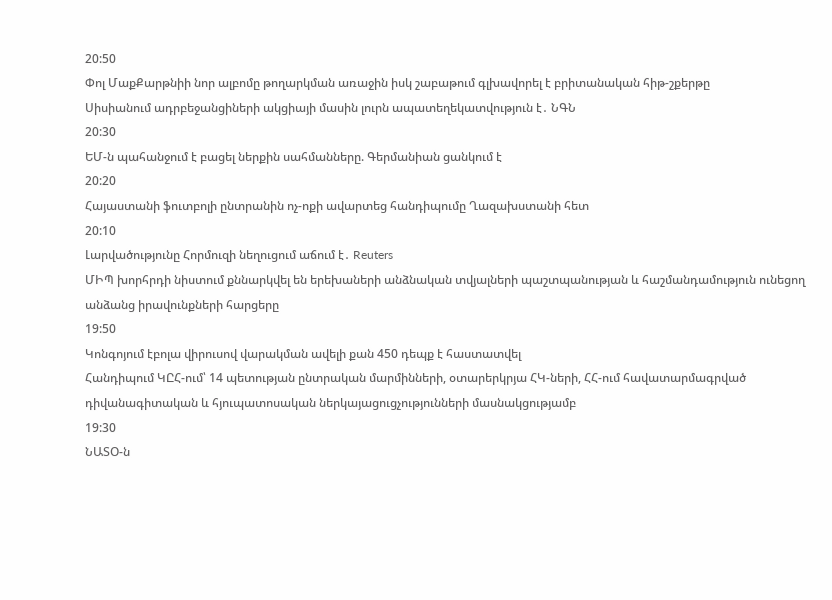20:50
Փոլ ՄաքՔարթնիի նոր ալբոմը թողարկման առաջին իսկ շաբաթում գլխավորել է բրիտանական հիթ-շքերթը
Սիսիանում ադրբեջանցիների ակցիայի մասին լուրն ապատեղեկատվություն է․ ՆԳՆ
20:30
ԵՄ-ն պահանջում է բացել ներքին սահմանները. Գերմանիան ցանկում է
20:20
Հայաստանի ֆուտբոլի ընտրանին ոչ-ոքի ավարտեց հանդիպումը Ղազախստանի հետ
20:10
Լարվածությունը Հորմուզի նեղուցում աճում է․ Reuters
ՄԻՊ խորհրդի նիստում քննարկվել են երեխաների անձնական տվյալների պաշտպանության և հաշմանդամություն ունեցող անձանց իրավունքների հարցերը
19:50
Կոնգոյում էբոլա վիրուսով վարակման ավելի քան 450 դեպք է հաստատվել
Հանդիպում ԿԸՀ-ում՝ 14 պետության ընտրական մարմինների, օտարերկրյա ՀԿ-ների, ՀՀ-ում հավատարմագրված դիվանագիտական և հյուպատոսական ներկայացուցչությունների մասնակցությամբ
19:30
ՆԱՏՕ-ն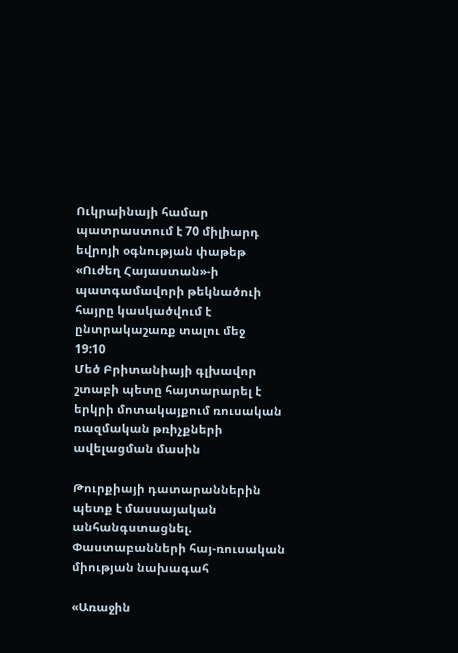Ուկրաինայի համար պատրաստում է 70 միլիարդ եվրոյի օգնության փաթեթ
«Ուժեղ Հայաստան»-ի պատգամավորի թեկնածուի հայրը կասկածվում է ընտրակաշառք տալու մեջ
19:10
Մեծ Բրիտանիայի գլխավոր շտաբի պետը հայտարարել է երկրի մոտակայքում ռուսական ռազմական թռիչքների ավելացման մասին

Թուրքիայի դատարաններին պետք է մասսայական անհանգստացնել. Փաստաբանների հայ-ռուսական միության նախագահ

«Առաջին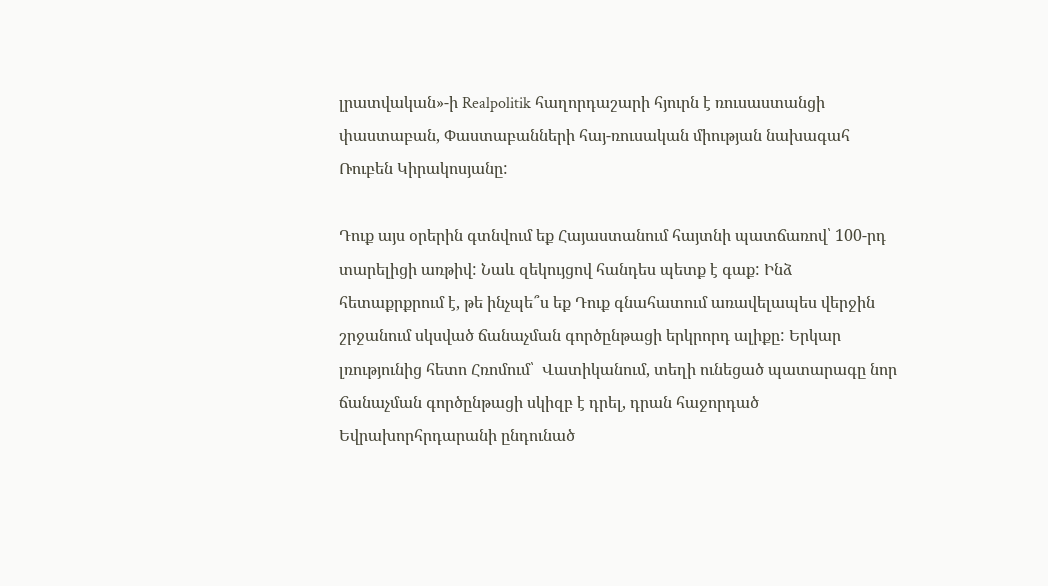լրատվական»-ի Realpolitik հաղորդաշարի հյուրն է ռուսաստանցի փաստաբան, Փաստաբանների հայ-ռուսական միության նախագահ Ռուբեն Կիրակոսյանը:

Դուք այս օրերին գտնվում եք Հայաստանում հայտնի պատճառով՝ 100-րդ տարելիցի առթիվ: Նաև զեկույցով հանդես պետք է գաք: Ինձ հետաքրքրում է, թե ինչպե՞ս եք Դուք գնահատում առավելապես վերջին շրջանում սկսված ճանաչման գործընթացի երկրորդ ալիքը: Երկար լռությունից հետո Հռոմում՝  Վատիկանում, տեղի ունեցած պատարագը նոր ճանաչման գործընթացի սկիզբ է դրել, դրան հաջորդած Եվրախորհրդարանի ընդունած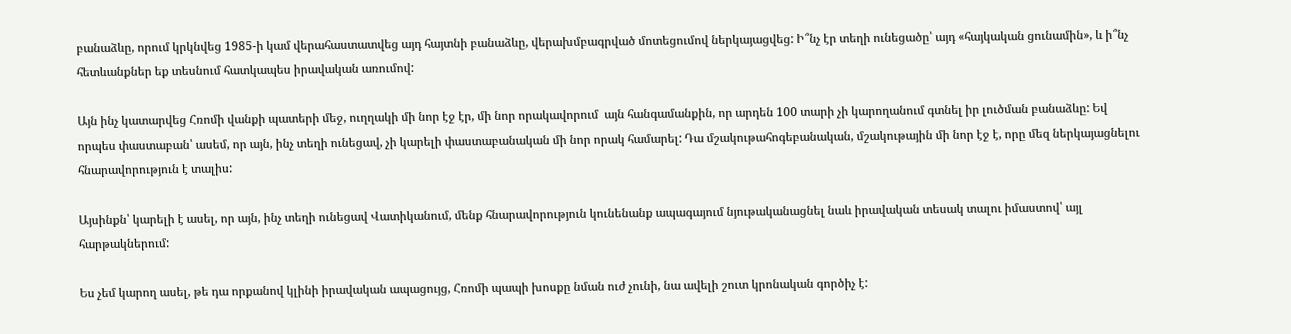բանաձևը, որում կրկնվեց 1985-ի կամ վերահաստատվեց այդ հայտնի բանաձևը, վերախմբագրված մոտեցումով ներկայացվեց: Ի՞նչ էր տեղի ունեցածը՝ այդ «հայկական ցունամին», և ի՞նչ հետևանքներ եք տեսնում հատկապես իրավական առումով:

Այն ինչ կատարվեց Հռոմի վանքի պատերի մեջ, ուղղակի մի նոր էջ էր, մի նոր որակավորում  այն հանգամանքին, որ արդեն 100 տարի չի կարողանում գտնել իր լուծման բանաձևը: Եվ որպես փաստաբան՝ ասեմ, որ այն, ինչ տեղի ունեցավ, չի կարելի փաստաբանական մի նոր որակ համարել: Դա մշակութահոգեբանական, մշակութային մի նոր էջ է, որը մեզ ներկայացնելու հնարավորություն է տալիս:

Այսինքն՝ կարելի է ասել, որ այն, ինչ տեղի ունեցավ Վատիկանում, մենք հնարավորություն կունենանք ապագայում նյութականացնել նաև իրավական տեսակ տալու իմաստով՝ այլ հարթակներում:

Ես չեմ կարող ասել, թե դա որքանով կլինի իրավական ապացույց, Հռոմի պապի խոսքը նման ուժ չունի, նա ավելի շուտ կրոնական գործիչ է: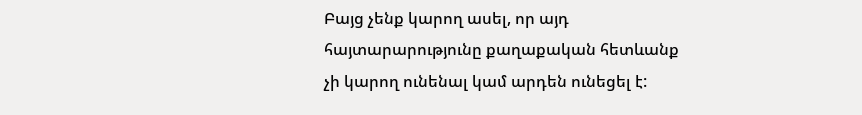Բայց չենք կարող ասել, որ այդ հայտարարությունը քաղաքական հետևանք չի կարող ունենալ կամ արդեն ունեցել է: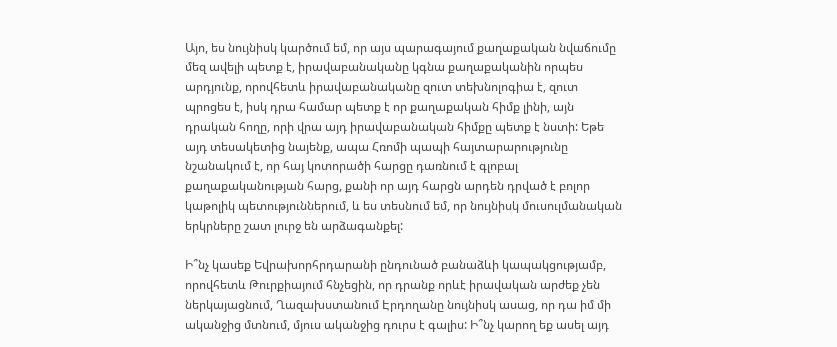Այո, ես նույնիսկ կարծում եմ, որ այս պարագայում քաղաքական նվաճումը մեզ ավելի պետք է, իրավաբանականը կգնա քաղաքականին որպես արդյունք, որովհետև իրավաբանականը զուտ տեխնոլոգիա է, զուտ պրոցես է, իսկ դրա համար պետք է որ քաղաքական հիմք լինի, այն դրական հողը, որի վրա այդ իրավաբանական հիմքը պետք է նստի: Եթե այդ տեսակետից նայենք, ապա Հռոմի պապի հայտարարությունը նշանակում է, որ հայ կոտորածի հարցը դառնում է գլոբալ քաղաքականության հարց, քանի որ այդ հարցն արդեն դրված է բոլոր կաթոլիկ պետություններում, և ես տեսնում եմ, որ նույնիսկ մուսուլմանական երկրները շատ լուրջ են արձագանքել:

Ի՞նչ կասեք Եվրախորհրդարանի ընդունած բանաձևի կապակցությամբ, որովհետև Թուրքիայում հնչեցին, որ դրանք որևէ իրավական արժեք չեն ներկայացնում, Ղազախստանում Էրդողանը նույնիսկ ասաց, որ դա իմ մի ականջից մտնում, մյուս ականջից դուրս է գալիս: Ի՞նչ կարող եք ասել այդ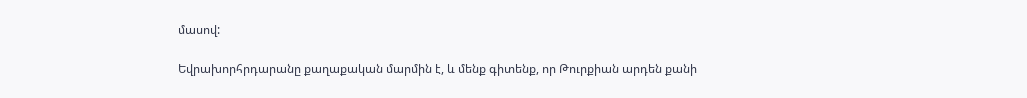մասով:

Եվրախորհրդարանը քաղաքական մարմին է, և մենք գիտենք, որ Թուրքիան արդեն քանի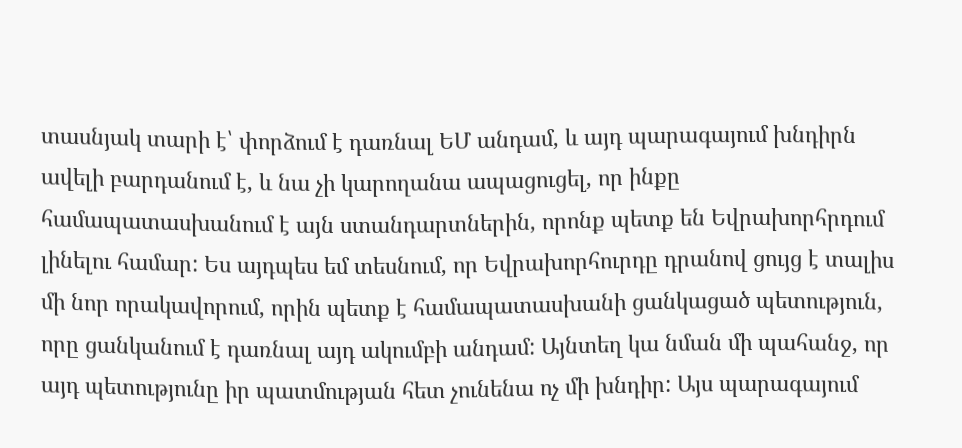տասնյակ տարի է՝ փորձում է դառնալ ԵՄ անդամ, և այդ պարագայում խնդիրն ավելի բարդանում է, և նա չի կարողանա ապացուցել, որ ինքը համապատասխանում է այն ստանդարտներին, որոնք պետք են Եվրախորհրդում լինելու համար: Ես այդպես եմ տեսնում, որ Եվրախորհուրդը դրանով ցույց է տալիս մի նոր որակավորում, որին պետք է համապատասխանի ցանկացած պետություն, որը ցանկանում է դառնալ այդ ակումբի անդամ: Այնտեղ կա նման մի պահանջ, որ այդ պետությունը իր պատմության հետ չունենա ոչ մի խնդիր: Այս պարագայում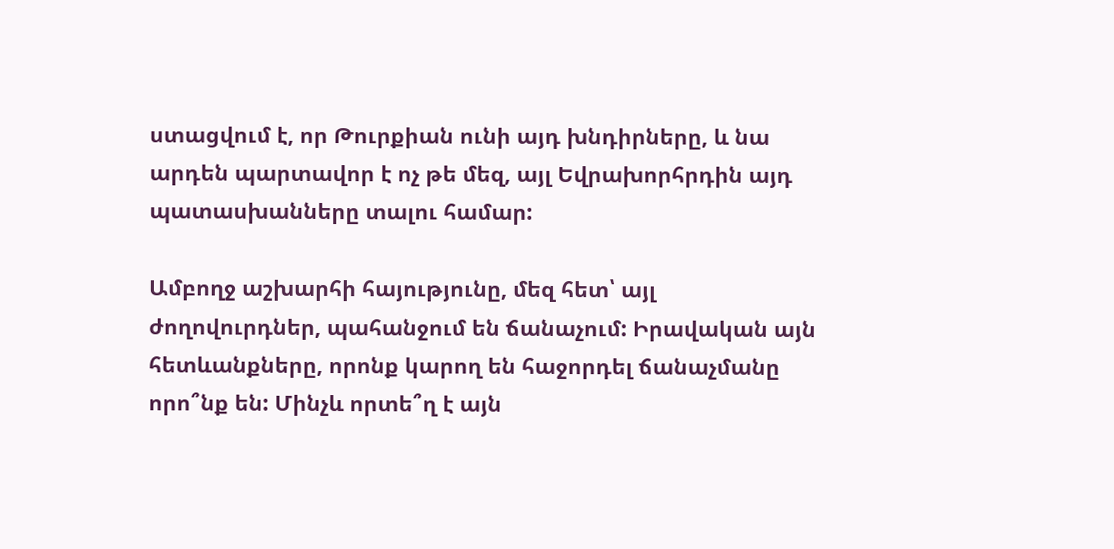ստացվում է, որ Թուրքիան ունի այդ խնդիրները, և նա արդեն պարտավոր է ոչ թե մեզ, այլ Եվրախորհրդին այդ պատասխանները տալու համար:

Ամբողջ աշխարհի հայությունը, մեզ հետ՝ այլ ժողովուրդներ, պահանջում են ճանաչում: Իրավական այն հետևանքները, որոնք կարող են հաջորդել ճանաչմանը որո՞նք են: Մինչև որտե՞ղ է այն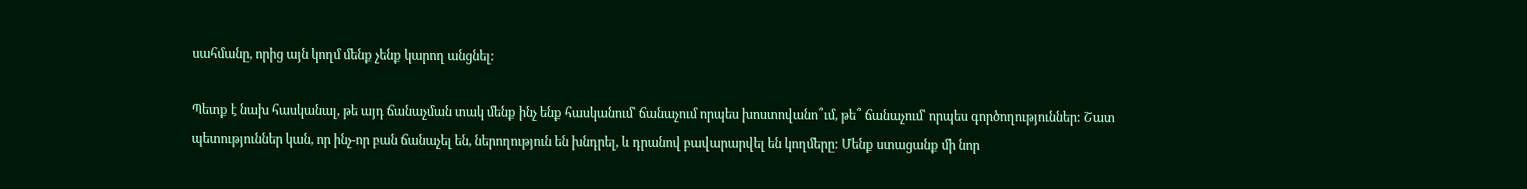սահմանը, որից այն կողմ մենք չենք կարող անցնել:

Պետք է նախ հասկանալ, թե այդ ճանաչման տակ մենք ինչ ենք հասկանում՝ ճանաչում որպես խոստովանո՞ւմ, թե՞ ճանաչում՝ որպես գործողություններ: Շատ պետություններ կան, որ ինչ-որ բան ճանաչել են, ներողություն են խնդրել, և դրանով բավարարվել են կողմերը: Մենք ստացանք մի նոր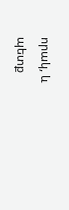որակ, և պետք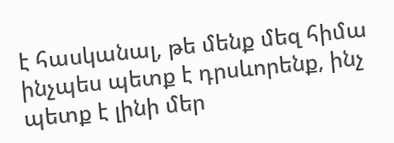է հասկանալ, թե մենք մեզ հիմա ինչպես պետք է դրսևորենք, ինչ պետք է լինի մեր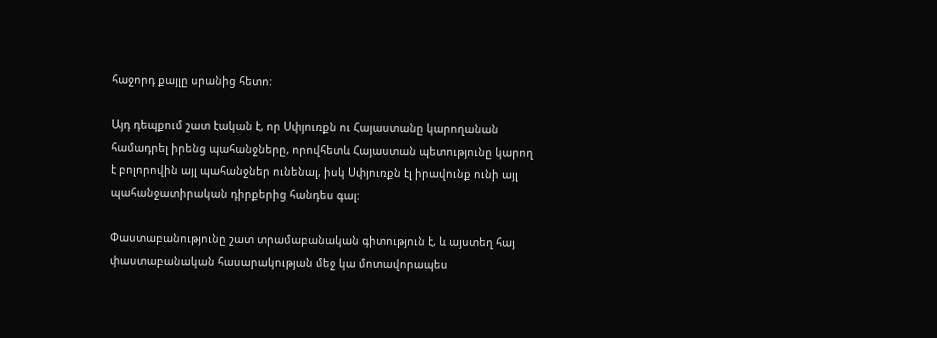հաջորդ քայլը սրանից հետո:

Այդ դեպքում շատ էական է, որ Սփյուռքն ու Հայաստանը կարողանան համադրել իրենց պահանջները, որովհետև Հայաստան պետությունը կարող է բոլորովին այլ պահանջներ ունենալ, իսկ Սփյուռքն էլ իրավունք ունի այլ պահանջատիրական դիրքերից հանդես գալ:

Փաստաբանությունը շատ տրամաբանական գիտություն է, և այստեղ հայ փաստաբանական հասարակության մեջ կա մոտավորապես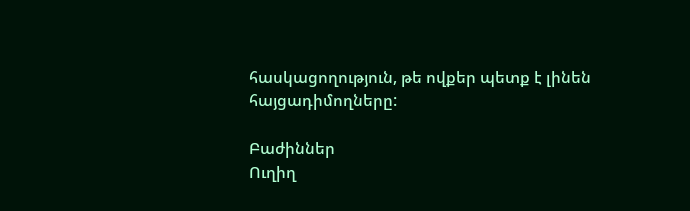հասկացողություն, թե ովքեր պետք է լինեն հայցադիմողները:

Բաժիններ
Ուղիղ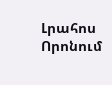Լրահոս
Որոնում